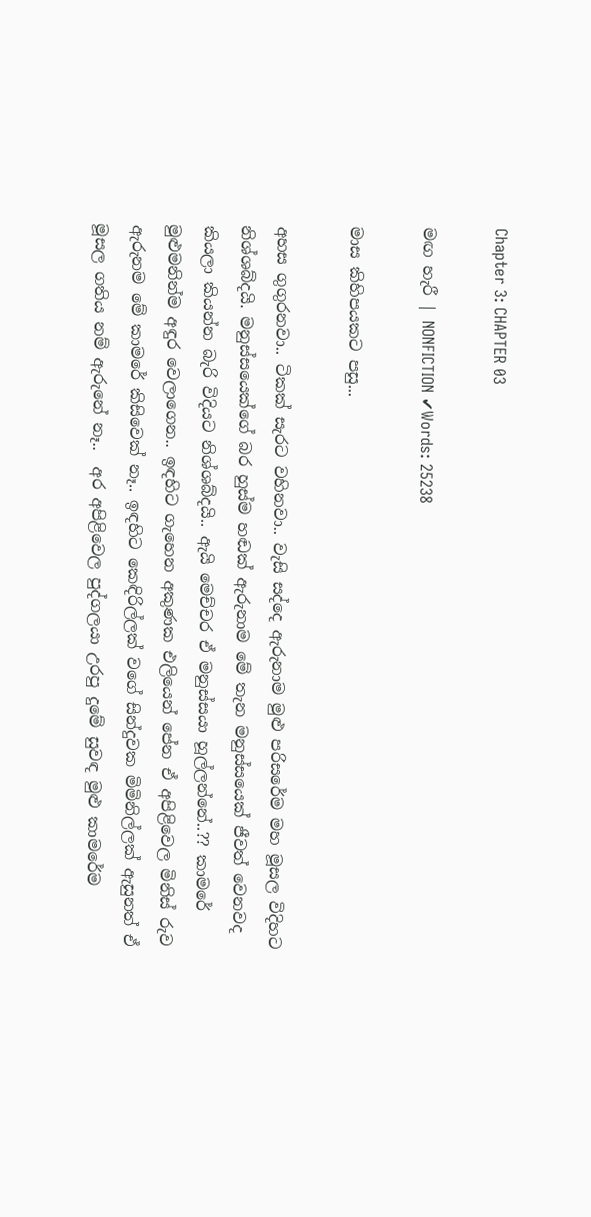Chapter 3: CHAPTER 03

මඟ හැරී | NONFICTION ✔Words: 25238

මාස කිහිපයකට පසු...

අහස ගුගුරනවා.. ටිකක් සැරට වහිනවා.. වැසි සද්දෙ ඇරුනාම මුළු පරිසරේම මහ මූසල විදිහට නිශ්ශබ්දයි. මනුස්සයෙක්ගේ බර හුස්ම හඬක් ඇරුනාම මේ තැන මනුස්සයෙක් ජීවත් වෙනවද කියලා කියන්න බැරි විදියට නිශ්ශබ්දයි.. ඇයි මෙච්චර ඒ මනුස්සයා හූල්ලන්නේ..?? කාමරේ මුළුමනින්ම අඳුර වෙලාගෙන.. ඉඳහිට ගැහෙන අකුණක එලියෙන් පේන ඒ අපිළිවෙල මිනිස් රුව ඇරුනම මේ කාමරේ කිසිවෙක් නෑ.. ඉඳහිට කෙඳිරිල්ලක් වගේ සින්දුවක මිමිනිල්ලක් ඇසුනත් ඒ මූසල ගතිය නම් ඇරුනේ නෑ..  අර අපිළිවෙල පුද්ගලයා උරපු දුමේ සුවඳ මුළු කාමරේම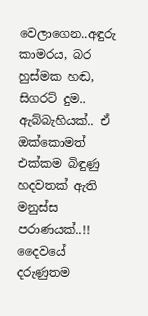වෙලාගෙන..අඳුරු කාමරය, බර හුස්මක හඬ, සිගරට් දුම.. ඇබ්බැහියක්.. ඒ ඔක්කොමත් එක්කම බිඳුණු හදවතක් ඇති මනුස්ස පරාණයක්..!! දෛවයේ දරුණුතම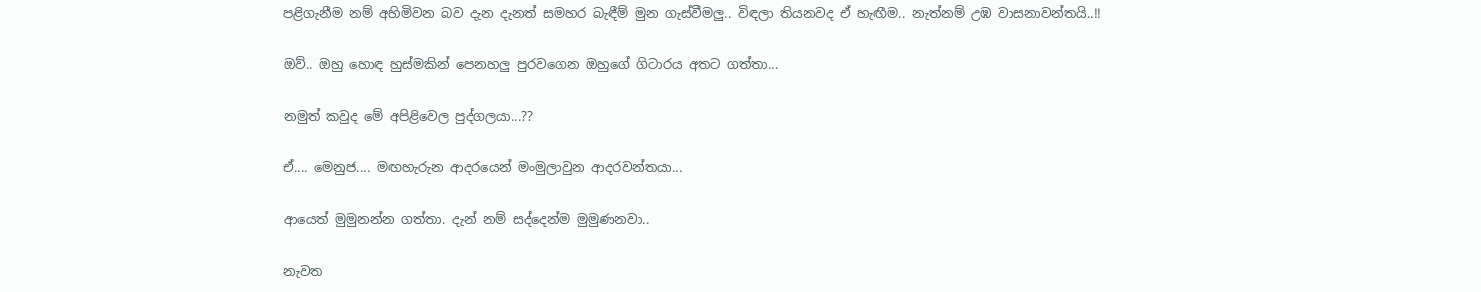පළිගැනීම නම් අහිමිවන බව දැන දැනත් සමහර බැඳීම් මුන ගැස්වීමලු.. විඳලා තියනවද ඒ හැඟීම.. නැත්නම් උඹ වාසනාවන්තයි..!!

ඔව්.. ඔහු හොඳ හුස්මකින් පෙනහලු පුරවගෙන ඔහුගේ ගිටාරය අතට ගත්තා...

නමුත් කවුද මේ අපිළිවෙල පුද්ගලයා...??

ඒ.... මෙනුජ.... මඟහැරුන ආදරයෙන් මංමුලාවුන ආදරවන්තයා...

ආයෙත් මුමුනන්න ගත්තා. දැන් නම් සද්දෙන්ම මුමුණනවා..

නැවත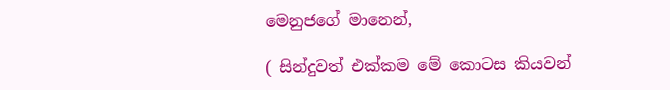මෙනුජගේ මානෙන්,

( සින්දුවත් එක්කම මේ කොටස කියවන්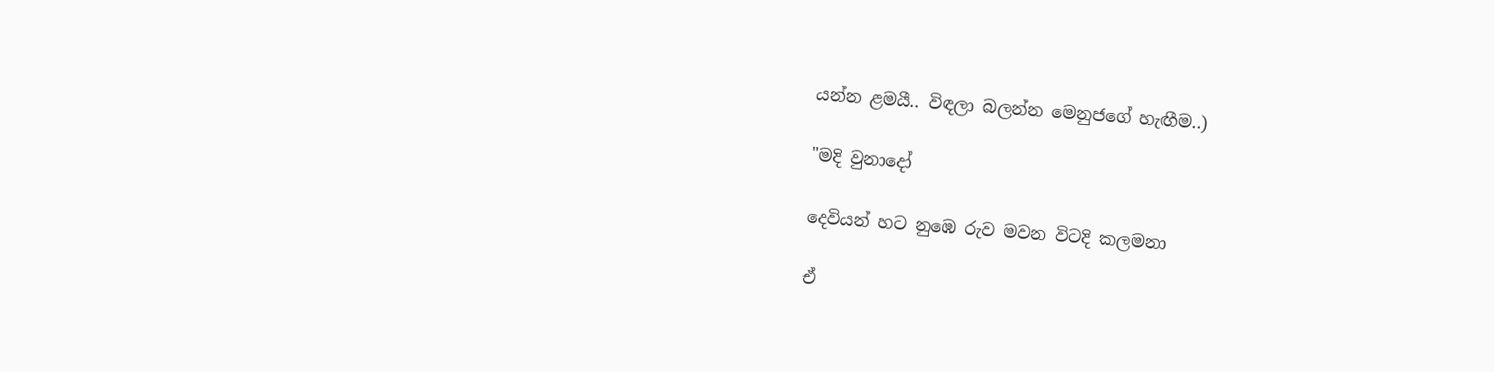යන්න ළමයී.. විඳලා බලන්න මෙනුජගේ හැඟීම..)

"මදි වුනාදෝ

දෙවියන් හට නුඹෙ රුව මවන විටදි කලමනා

ඒ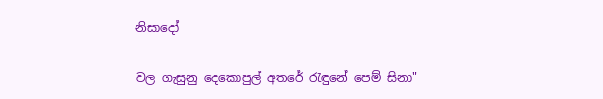නිසාදෝ

වල ගැසුනු දෙකොපුල් අතරේ රැඳුනේ පෙම් සිනා"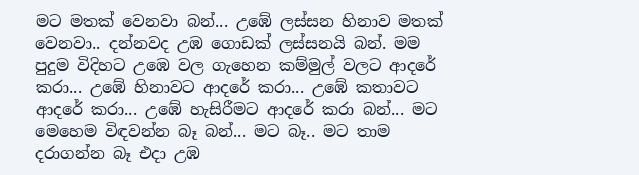මට මතක් වෙනවා බන්... උඹේ ලස්සන හිනාව මතක් වෙනවා.. දන්නවද උඹ ගොඩක් ලස්සනයි බන්. මම පුදුම විදිහට උඹෙ වල ගැහෙන කම්මුල් වලට ආදරේ කරා... උඹේ හිනාවට ආදරේ කරා... උඹේ කතාවට ආදරේ කරා... උඹේ හැසිරීමට ආදරේ කරා බන්... මට මෙහෙම විඳවන්න බෑ බන්... මට බෑ.. මට තාම දරාගන්න බෑ එදා උඹ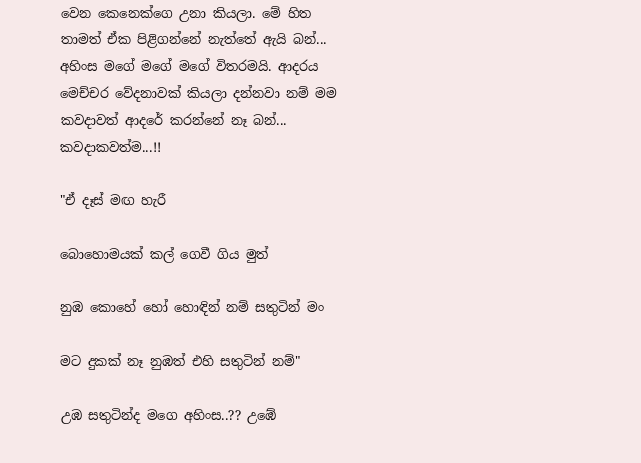වෙන කෙනෙක්ගෙ උනා කියලා. මේ හිත තාමත් ඒක පිළිගන්නේ නැත්තේ ඇයි බන්...  අහිංස මගේ මගේ මගේ විතරමයි. ආදරය මෙච්චර වේදනාවක් කියලා දන්නවා නම් මම කවදාවත් ආදරේ කරන්නේ නෑ බන්... කවදාකවත්ම...!!

"ඒ දෑස් මඟ හැරී

බොහොමයක් කල් ගෙවී ගිය මුත්

නුඹ කොහේ හෝ හොඳින් නම් සතුටින් මං

මට දුකක් නෑ නුඹත් එහි සතුටින් නම්"

උඹ සතුටින්ද මගෙ අහිංස..?? උඹේ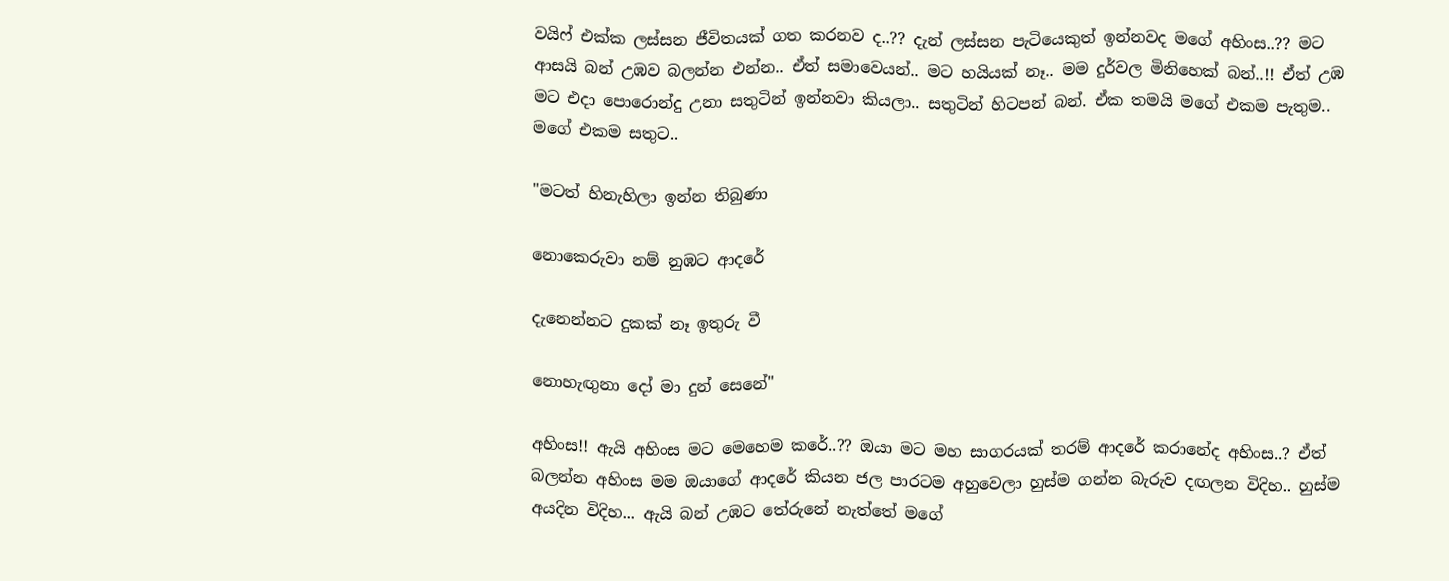වයිෆ් එක්ක ලස්සන ජීවිතයක් ගත කරනව ද..?? දැන් ලස්සන පැටියෙකුත් ඉන්නවද මගේ අහිංස..?? මට ආසයි බන් උඹව බලන්න එන්න.. ඒත් සමාවෙයන්.. මට හයියක් නෑ.. මම දුර්වල මිනිහෙක් බන්..!! ඒත් උඹ මට එදා පොරොන්දු උනා සතුටින් ඉන්නවා කියලා.. සතුටින් හිටපන් බන්. ඒක තමයි මගේ එකම පැතුම.. මගේ එකම සතුට..

"මටත් හිනැහිලා ඉන්න තිබුණා

නොකෙරුවා නම් නුඹට ආදරේ

දැනෙන්නට දුකක් නෑ ඉතුරු වී

නොහැඟුනා දෝ මා දුන් සෙනේ"

අහිංස!! ඇයි අහිංස මට මෙහෙම කරේ..?? ඔයා මට මහ සාගරයක් තරම් ආදරේ කරානේද අහිංස..? ඒත් බලන්න අහිංස මම ඔයාගේ ආදරේ කියන ජල පාරටම අහුවෙලා හුස්ම ගන්න බැරුව දඟලන විදිහ.. හුස්ම අයදින විදිහ... ඇයි බන් උඹට තේරුනේ නැත්තේ මගේ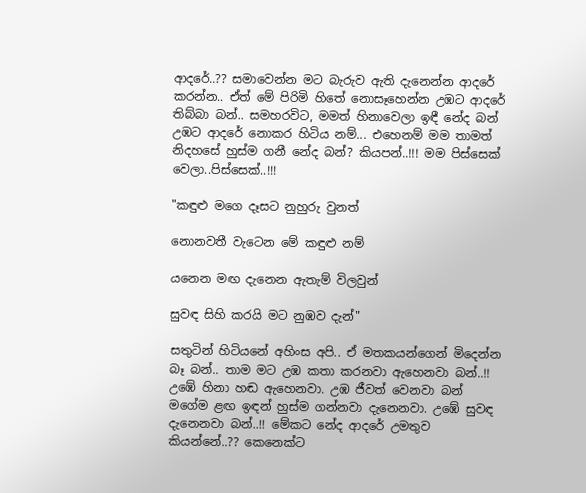ආදරේ..?? සමාවෙන්න මට බැරුව ඇති දැනෙන්න ආදරේ කරන්න.. ඒත් මේ පිරිමි හිතේ නොසෑහෙන්න උඹට ආදරේ තිබ්බා බන්.. සමහරවිට, මමත් හිනාවෙලා ඉඳී නේද බන් උඹට ආදරේ නොකර හිටිය නම්... එහෙනම් මම තාමත් නිදහසේ හුස්ම ගනී නේද බන්? කියපන්..!!! මම පිස්සෙක් වෙලා..පිස්සෙක්..!!!

"කඳුළු මගෙ දෑසට නුහුරු වුනත්

නොනවතී වැටෙන මේ කඳුළු නම්

යනෙන මඟ දැනෙන ඇතැම් විලවුන්

සුවඳ සිහි කරයි මට නුඹව දැන්"

සතුටින් හිටියනේ අහිංස අපි.. ඒ මතකයන්ගෙන් මිදෙන්න බෑ බන්.. තාම මට උඹ කතා කරනවා ඇහෙනවා බන්..!! උඹේ හිනා හඬ ඇහෙනවා. උඹ ජීවත් වෙනවා බන් මගේම ළඟ ඉඳන් හුස්ම ගන්නවා දැනෙනවා. උඹේ සුවඳ දැනෙනවා බන්..!! මේකට නේද ආදරේ උමතුව කියන්නේ..?? කෙනෙක්ට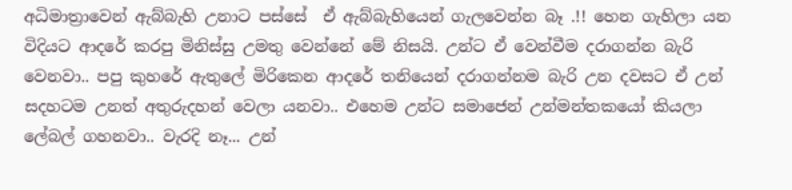අධිමාත්‍රාවෙන් ඇබ්බැහි උනාට පස්සේ  ඒ ඇබ්බැහියෙන් ගැලවෙන්න බෑ .!! හෙන ගැහිලා යන විදියට ආදරේ කරපු මිනිස්සු උමතු වෙන්නේ මේ නිසයි. උන්ට ඒ වෙන්වීම දරාගන්න බැරි වෙනවා.. පපු කුහරේ ඇතුලේ මිරිකෙන ආදරේ තනියෙන් දරාගන්නම බැරි උන දවසට ඒ උන් සදහටම උනත් අතුරුදහන් වෙලා යනවා.. එහෙම උන්ට සමාජෙන් උන්මන්තකයෝ කියලා ලේබල් ගහනවා.. වැරදි නෑ... උන්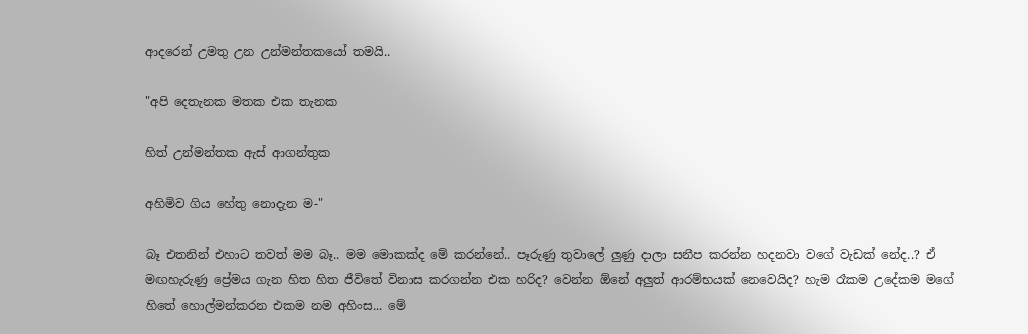ආදරෙන් උමතු උන උන්මන්තකයෝ තමයි..

"අපි දෙතැනක මතක එක තැනක

හිත් උන්මන්තක ඇස් ආගන්තුක

අහිමිව ගිය හේතු නොදැන ම-"

බෑ එතනින් එහාට තවත් මම බෑ.. මම මොකක්ද මේ කරන්නේ.. පෑරුණු තුවාලේ ලුණු දාලා සනීප කරන්න හදනවා වගේ වැඩක් නේද..? ඒ මඟහැරුණු ප්‍රේමය ගැන හිත හිත ජීවිතේ විනාස කරගන්න එක හරිද? වෙන්න ඕනේ අලුත් ආරම්භයක් නෙවෙයිද? හැම රෑකම උදේකම මගේ හිතේ හොල්මන්කරන එකම නම අහිංස... මේ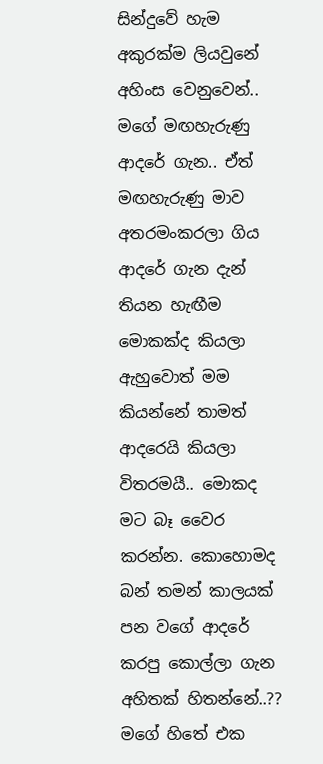සින්දුවේ හැම අකුරක්ම ලියවුනේ අහිංස වෙනුවෙන්.. මගේ මඟහැරුණු ආදරේ ගැන.. ඒත් මඟහැරුණු මාව අතරමංකරලා ගිය ආදරේ ගැන දැන් තියන හැඟීම මොකක්ද කියලා ඇහුවොත් මම කියන්නේ තාමත් ආදරෙයි කියලා විතරමයී.. මොකද මට බෑ වෛර කරන්න. කොහොමද බන් තමන් කාලයක් පන වගේ ආදරේ කරපු කොල්ලා ගැන අහිතක් හිතන්නේ..??  මගේ හිතේ එක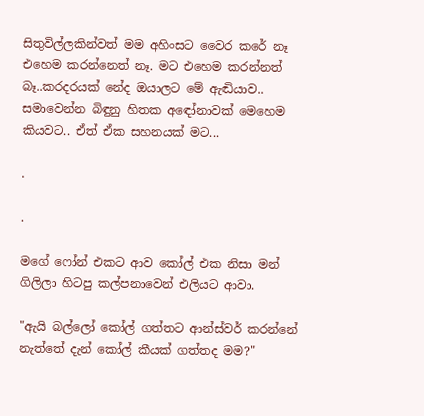සිතුවිල්ලකින්වත් මම අහිංසට වෛර කරේ නෑ එහෙම කරන්නෙත් නෑ. මට එහෙම කරන්නත් බෑ..කරදරයක් නේද ඔයාලට මේ ඇඬියාව.. සමාවෙන්න බිඳුනු හිතක අඳෝනාවක් මෙහෙම කියවට.. ඒත් ඒක සහනයක් මට...

.

.

මගේ ෆෝන් එකට ආව කෝල් එක නිසා මන් ගිලිලා හිටපු කල්පනාවෙන් එලියට ආවා.

"ඇයි බල්ලෝ කෝල් ගත්තට ආන්ස්වර් කරන්නේ නැත්තේ දැන් කෝල් කීයක් ගත්තද මම?"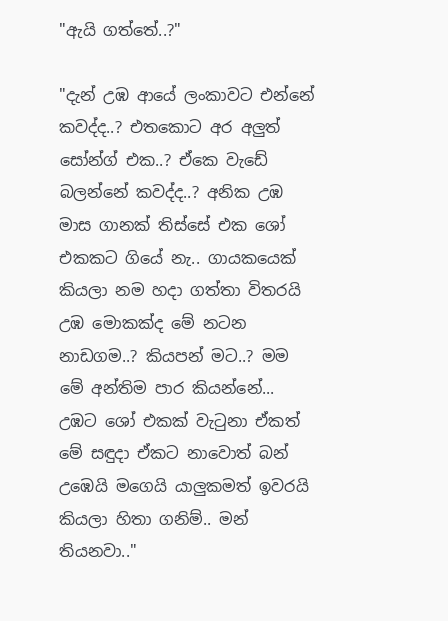"ඇයි ගත්තේ..?"

"දැන් උඹ ආයේ ලංකාවට එන්නේ කවද්ද..? එතකොට අර අලුත් සෝන්ග් එක..? ඒකෙ වැඩේ බලන්නේ කවද්ද..? අනික උඹ මාස ගානක් තිස්සේ එක ශෝ එකකට ගියේ නැ.. ගායකයෙක් කියලා නම හදා ගත්තා විතරයි උඹ මොකක්ද මේ නටන නාඩගම..? කියපන් මට..? මම මේ අන්තිම පාර කියන්නේ... උඹට ශෝ එකක් වැටුනා ඒකත් මේ සඳුදා ඒකට නාවොත් බන් උඹෙයි මගෙයි යාලුකමත් ඉවරයි කියලා හිතා ගනිම්.. මන් තියනවා.."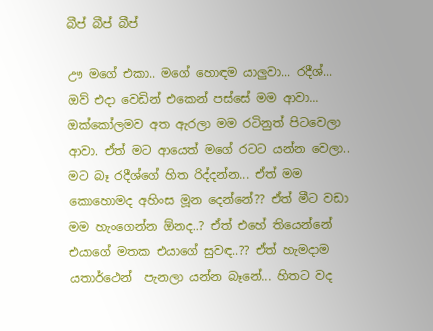බීප් බීප් බීප්

ඌ මගේ එකා.. මගේ හොඳම යාලුවා... රදීශ්... ඔව් එදා වෙඩින් එකෙන් පස්සේ මම ආවා... ඔක්කෝලමව අත ඇරලා මම රටිනුත් පිටවෙලා ආවා. ඒත් මට ආයෙත් මගේ රටට යන්න වෙලා.. මට බෑ රදීශ්ගේ හිත රිද්දන්න... ඒත් මම කොහොමද අහිංස මූන දෙන්නේ?? ඒත් මීට වඩා මම හැංගෙන්න ඕනද..? ඒත් එහේ තියෙන්නේ එයාගේ මතක එයාගේ සුවඳ..?? ඒත් හැමදාම යතාර්ථෙන්  පැනලා යන්න බෑනේ... හිතට වද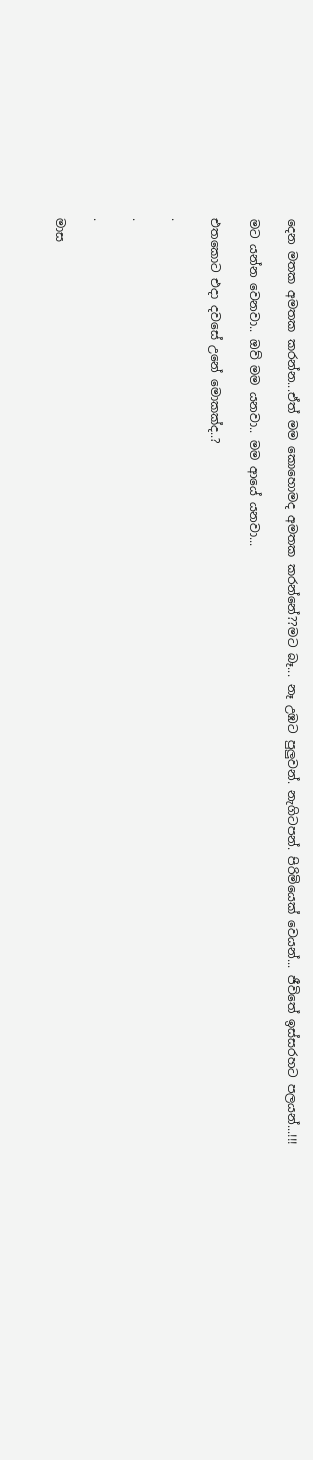දෙන මතක අමතක කරන්න...ඒත් මම කොහොමද අමතක කරන්නේ??මට බෑ... නෑ උඹට පුලුවන්. නැගිටපන්. පිරිමියෙක් වෙයන්... ජීවිතේ ඉස්සරහට පලයන්...!!!

මට යන්න වෙනවා.. ඔව් මම යනවා.. මම ආයේ යනවා...

එතකොට එදා දවසේ උනේ මොකක්ද..?

.

.

.

මාස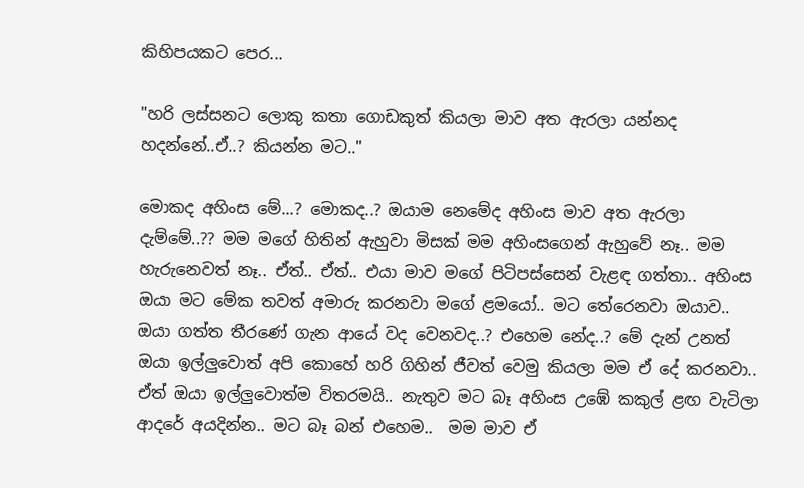කිහිපයකට පෙර...

"හරි ලස්සනට ලොකු කතා ගොඩකුත් කියලා මාව අත ඇරලා යන්නද හදන්නේ..ඒ..? කියන්න මට.."

මොකද අහිංස මේ...? මොකද..? ඔයාම නෙමේද අහිංස මාව අත ඇරලා දැම්මේ..?? මම මගේ හිතින් ඇහුවා මිසක් මම අහිංසගෙන් ඇහුවේ නෑ.. මම හැරුනෙවත් නෑ.. ඒත්.. ඒත්.. එයා මාව මගේ පිටිපස්සෙන් වැළඳ ගත්තා.. අහිංස ඔයා මට මේක තවත් අමාරු කරනවා මගේ ළමයෝ.. මට තේරෙනවා ඔයාව.. ඔයා ගත්ත තීරණේ ගැන ආයේ වද වෙනවද..? එහෙම නේද..? මේ දැන් උනත් ඔයා ඉල්ලුවොත් අපි කොහේ හරි ගිහින් ජීවත් වෙමු කියලා මම ඒ දේ කරනවා.. ඒත් ඔයා ඉල්ලුවොත්ම විතරමයි.. නැතුව මට බෑ අහිංස උඹේ කකුල් ළඟ වැටිලා ආදරේ අයදින්න.. මට බෑ බන් එහෙම..  මම මාව ඒ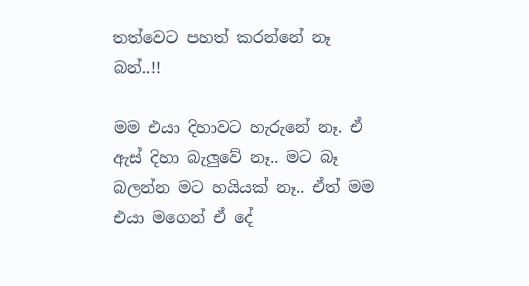තත්වෙට පහත් කරන්නේ නෑ බන්..!!

මම එයා දිහාවට හැරුනේ නෑ. ඒ ඇස් දිහා බැලුවේ නෑ.. මට බෑ බලන්න මට හයියක් නෑ.. ඒත් මම එයා මගෙන් ඒ දේ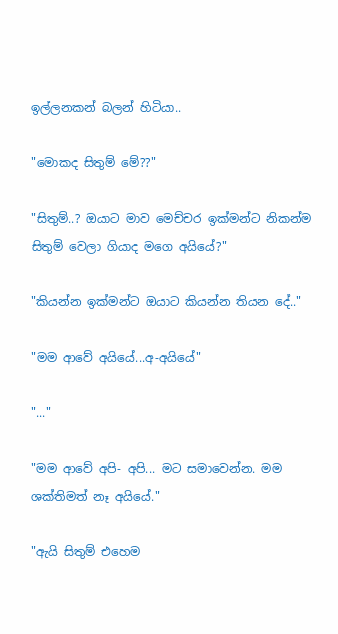ඉල්ලනකන් බලන් හිටියා..

"මොකද සිතුම් මේ??"

"සිතුම්..? ඔයාට මාව මෙච්චර ඉක්මන්ට නිකන්ම සිතුම් වෙලා ගියාද මගෙ අයියේ?"

"කියන්න ඉක්මන්ට ඔයාට කියන්න තියන දේ.."

"මම ආවේ අයියේ...අ-අයියේ"

"..."

"මම ආවේ අපි- අපි... මට සමාවෙන්න. මම ශක්තිමත් නෑ අයියේ."

"ඇයි සිතුම් එහෙම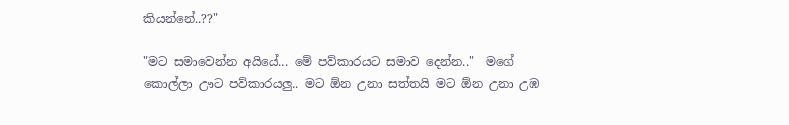කියන්නේ..??"

"මට සමාවෙන්න අයියේ... මේ පව්කාරයට සමාව දෙන්න.."  මගේ කොල්ලා ඌට පව්කාරයලු.. මට ඕන උනා සත්තයි මට ඕන උනා උඹ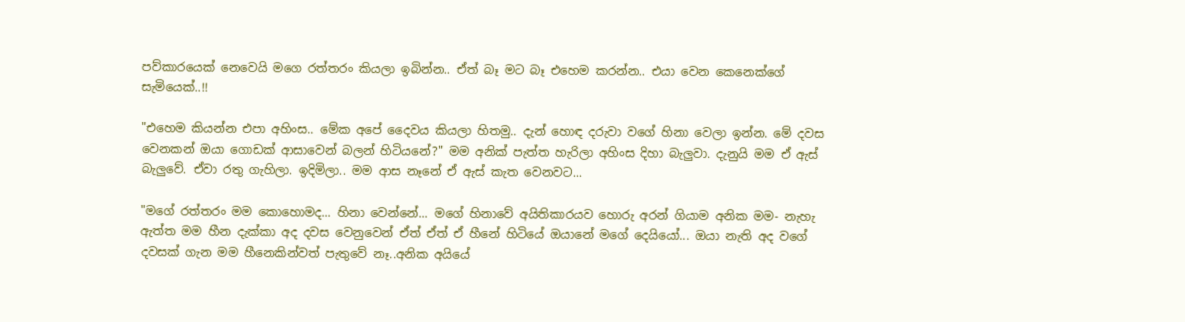පව්කාරයෙක් නෙවෙයි මගෙ රත්තරං කියලා ඉබින්න.. ඒත් බෑ මට බෑ එහෙම කරන්න.. එයා වෙන කෙනෙක්ගේ සැමියෙක්..!!

"එහෙම කියන්න එපා අහිංස.. මේක අපේ දෛවය කියලා හිතමු.. දැන් හොඳ දරුවා වගේ හිනා වෙලා ඉන්න. මේ දවස වෙනකන් ඔයා ගොඩක් ආසාවෙන් බලන් හිටියනේ?" මම අනික් පැත්ත හැරිලා අහිංස දිහා බැලුවා. දැනුයි මම ඒ ඇස් බැලුවේ. ඒවා රතු ගැහිලා. ඉදිමිලා.. මම ආස නෑනේ ඒ ඇස් කැත වෙනවට...

"මගේ රත්තරං මම කොහොමද... හිනා වෙන්නේ... මගේ හිනාවේ අයිතිකාරයව හොරු අරන් ගියාම අනික මම- නැහැ ඇත්ත මම හීන දැක්කා අද දවස වෙනුවෙන් ඒත් ඒත් ඒ හීනේ හිටියේ ඔයානේ මගේ දෙයියෝ... ඔයා නැති අද වගේ දවසක් ගැන මම හීනෙකින්වත් පැතුවේ නෑ..අනික අයියේ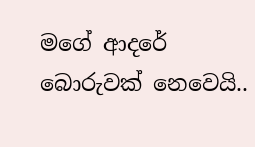මගේ ආදරේ බොරුවක් නෙවෙයි..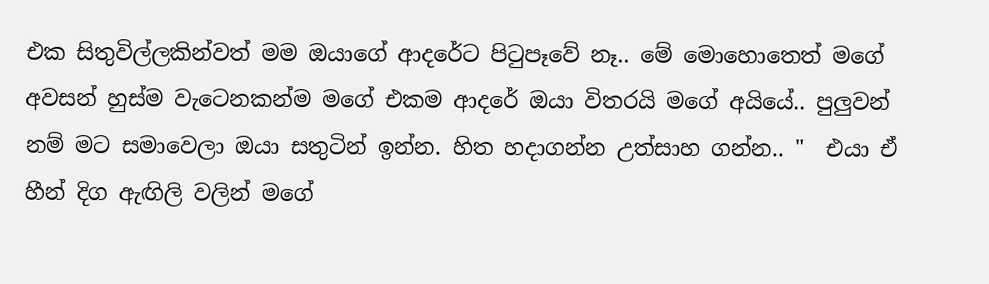එක සිතුවිල්ලකින්වත් මම ඔයාගේ ආදරේට පිටුපෑවේ නෑ.. මේ මොහොතෙත් මගේ අවසන් හුස්ම වැටෙනකන්ම මගේ එකම ආදරේ ඔයා විතරයි මගේ අයියේ.. පුලුවන් නම් මට සමාවෙලා ඔයා සතුටින් ඉන්න. හිත හදාගන්න උත්සාහ ගන්න.. "  එයා ඒ හීන් දිග ඇඟිලි වලින් මගේ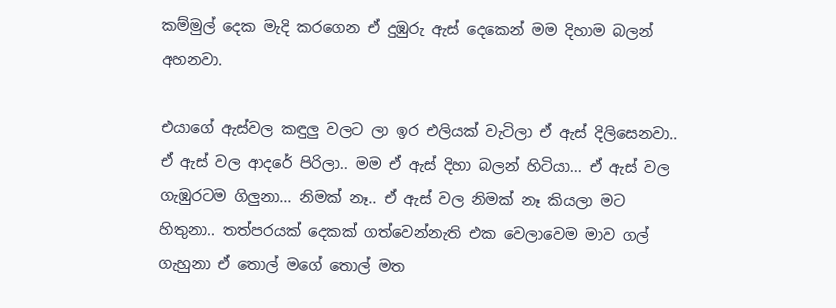කම්මුල් දෙක මැදි කරගෙන ඒ දුඹුරු ඇස් දෙකෙන් මම දිහාම බලන් අහනවා.

එයාගේ ඇස්වල කඳුලු වලට ලා ඉර එලියක් වැටිලා ඒ ඇස් දිලිසෙනවා.. ඒ ඇස් වල ආදරේ පිරිලා.. මම ඒ ඇස් දිහා බලන් හිටියා... ඒ ඇස් වල ගැඹුරටම ගිලුනා... නිමක් නෑ.. ඒ ඇස් වල නිමක් නෑ කියලා මට හිතුනා.. තත්පරයක් දෙකක් ගත්වෙන්නැති එක වෙලාවෙම මාව ගල් ගැහුනා ඒ තොල් මගේ තොල් මත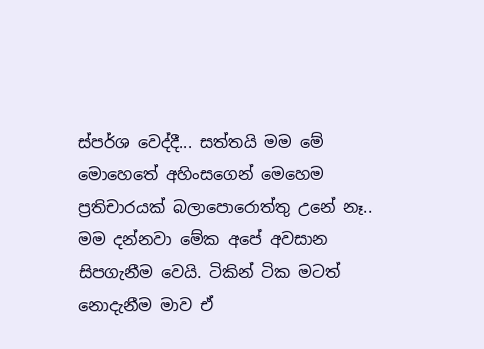ස්පර්ශ වෙද්දී... සත්තයි මම මේ මොහෙතේ අහිංසගෙන් මෙහෙම ප්‍රතිචාරයක් බලාපොරොත්තු උනේ නෑ.. මම දන්නවා මේක අපේ අවසාන සිපගැනීම වෙයි. ටිකින් ටික මටත් නොදැනීම මාව ඒ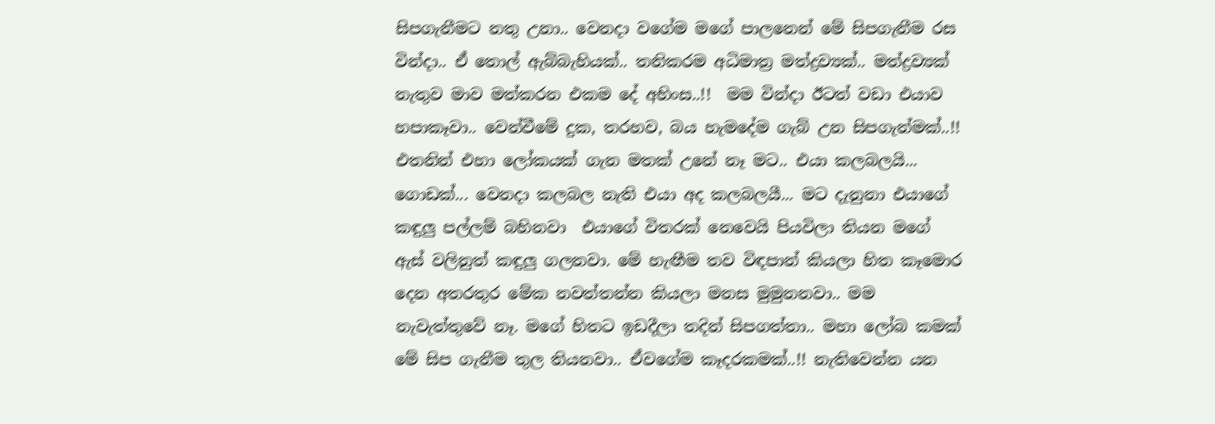සිපගැනීමට නතු උනා.. වෙනදා වගේම මගේ පාලනෙන් මේ සිපගැනීම රස වින්දා.. ඒ තොල් ඇබ්බැහියක්.. තනිකරම අධිමාත්‍ර මත්ද්‍රව්‍යක්.. මත්ද්‍රව්‍යක් නැතුව මාව මත්කරන එකම දේ අහිංස..!!  මම වින්දා ඊටත් වඩා එයාව හපාකෑවා.. වෙන්වීමේ දුක, තරහව, බය හැමදේම ගැබ් උන සිපගැන්මක්..!! එතනින් එහා ලෝකයක් ගැන මතක් උනේ නෑ මට.. එයා කලබලයි... ගොඩක්... වෙනදා කලබල නැති එයා අද කලබලයී... මට දැනුනා එයාගේ කඳුලු පල්ලම් බහිනවා  එයාගේ විතරක් නෙවෙයි පියවිලා තියන මගේ ඇස් වලිනුත් කඳුලු ගලනවා. මේ හැඟීම තව විඳපාන් කියලා හිත කෑමොර දෙන අතරතුර මේක නවත්තන්න කියලා මනස මුමුනනවා.. මම නැවැත්තුවේ නෑ. මගේ හිතට ඉඩදීලා තදින් සිපගත්තා.. මහා ලෝබ කමක් මේ සිප ගැනීම තුල තියනවා.. ඒවගේම කෑදරකමක්..!! නැතිවෙන්න යන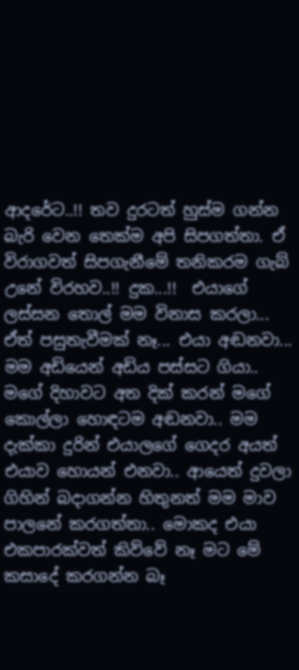ආදරේට..!! තව දුරටත් හුස්ම ගන්න බැරි වෙන තෙක්ම අපි සිපගත්තා. ඒ විරාගවත් සිපගැනීමේ තනිකරම ගැබ් උනේ විරහව..!! දුක...!!  එයාගේ ලස්සන තොල් මම විනාස කරලා... ඒත් පසුතැවීමක් නෑ... එයා අඬනවා... මම අඩියෙන් අඩිය පස්සට ගියා.. මගේ දිහාවට අත දික් කරන් මගේ කොල්ලා හොඳටම අඬනවා.. මම දැක්කා දුරින් එයාලගේ ගෙදර අයත් එයාව හොයන් එනවා.. ආයෙත් දුවලා ගිහින් බදාගන්න හිතුනත් මම මාව පාලනේ කරගත්තා.. මොකද එයා එකපාරක්වත් කිව්වේ නෑ මට මේ කසාදේ කරගන්න බෑ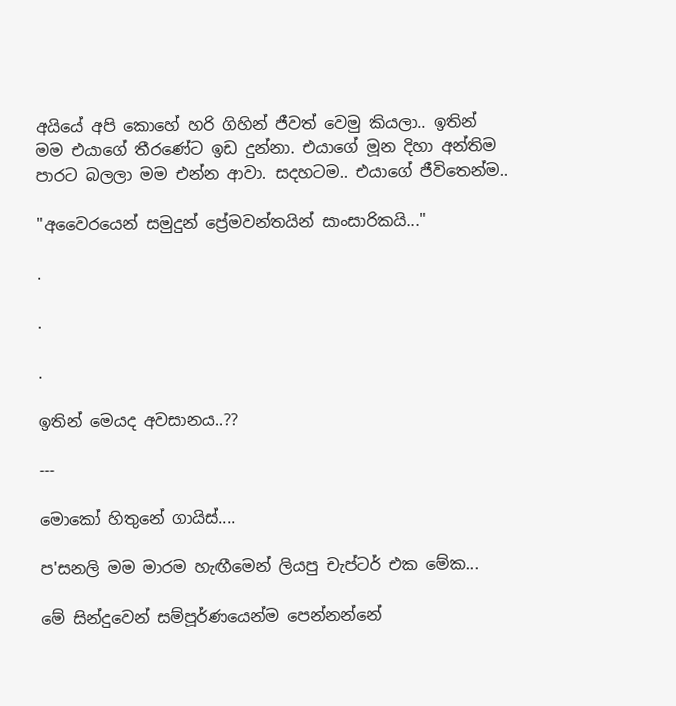අයියේ අපි කොහේ හරි ගිහින් ජීවත් වෙමු කියලා.. ඉතින් මම එයාගේ තීරණේට ඉඩ දුන්නා. එයාගේ මූන දිහා අන්තිම පාරට බලලා මම එන්න ආවා. සදහටම.. එයාගේ ජීවිතෙන්ම..

"අවෛරයෙන් සමුදුන් ප්‍රේමවන්ත‍යින් සාංසාරිකයි..."

.

.

.

ඉතින් මෙයද අවසානය..??

---

මොකෝ හිතුනේ ගායිස්....

ප'සනලි මම මාරම හැඟීමෙන් ලියපු චැප්ටර් එක මේක...

මේ සින්දුවෙන් සම්පූර්ණයෙන්ම පෙන්නන්නේ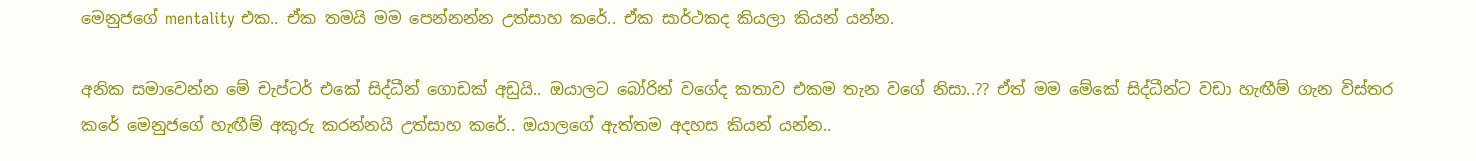මෙනුජගේ mentality එක.. ඒක තමයි මම පෙන්නන්න උත්සාහ කරේ.. ඒක සාර්ථකද කියලා කියන් යන්න.

අනික සමාවෙන්න මේ චැප්ටර් එකේ සිද්ධීන් ගොඩක් අඩුයි.. ඔයාලට බෝරින් වගේද කතාව එකම තැන වගේ නිසා..?? ඒත් මම මේකේ සිද්ධීන්ට වඩා හැඟීම් ගැන විස්තර කරේ මෙනුජගේ හැඟීම් අකුරු කරන්නයි උත්සාහ කරේ.. ඔයාලගේ ඇත්තම අදහස කියන් යන්න..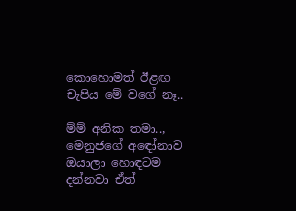කොහොමත් ඊළඟ චැපිය මේ වගේ නෑ..

ම්ම් අනික තමා.., මෙනුජගේ අඳෝනාව ඔයාලා හොඳටම දන්නවා ඒත්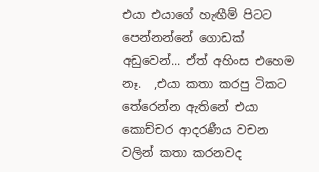එයා එයාගේ හැඟීම් පිටට පෙන්නන්නේ ගොඩක් අඩුවෙන්... ඒත් අහිංස එහෙම නෑ.  ,එයා කතා කරපු ටිකට තේරෙන්න ඇතිනේ එයා කොච්චර ආදරණීය වචන වලින් කතා කරනවද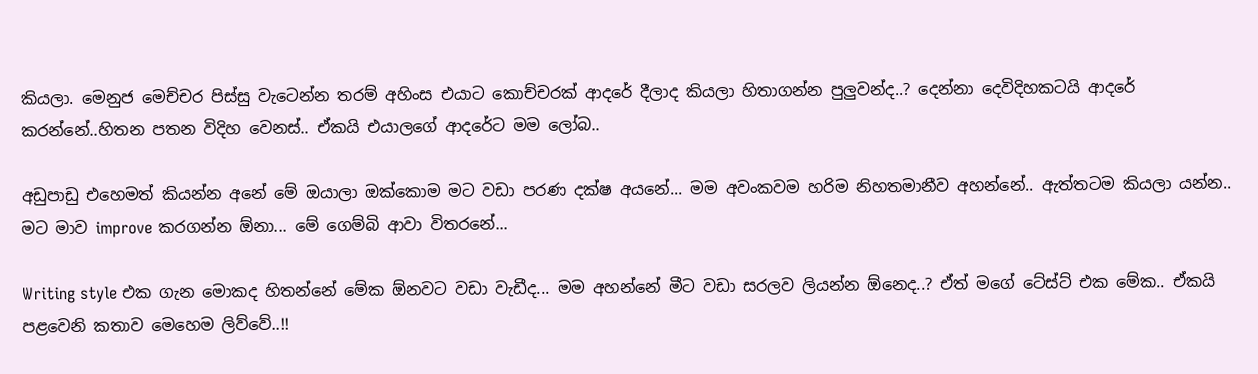කියලා. මෙනුජ මෙච්චර පිස්සු වැටෙන්න තරම් අහිංස එයාට කොච්චරක් ආදරේ දීලාද කියලා හිතාගන්න පුලුවන්ද..? දෙන්නා දෙවිදිහකටයි ආදරේ කරන්නේ..හිතන පතන විදිහ වෙනස්.. ඒකයි එයාලගේ ආදරේට මම ලෝබ..

අඩුපාඩු එහෙමත් කියන්න අනේ මේ ඔයාලා ඔක්කොම මට වඩා පරණ දක්ෂ අයනේ... මම අවංකවම හරිම නිහතමානීව අහන්නේ.. ඇත්තටම කියලා යන්න.. මට මාව improve කරගන්න ඕනා... මේ ගෙම්බි ආවා විතරනේ...

Writing style එක ගැන මොකද හිතන්නේ මේක ඕනවට වඩා වැඩීද... මම අහන්නේ මීට වඩා සරලව ලියන්න ඕනෙද..? ඒත් මගේ ටේස්ට් එක මේක.. ඒකයි පළවෙනි කතාව මෙහෙම ලිව්වේ..!!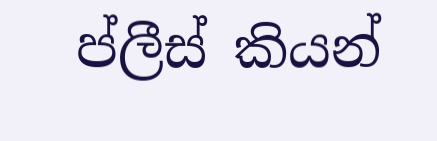ප්ලීස් කියන්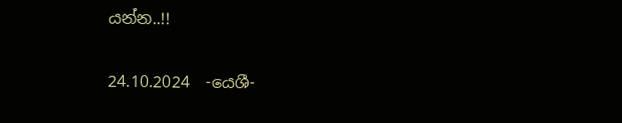යන්න..!!

24.10.2024  -යෙශී-